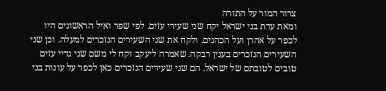צרור המור על התורה
ומאת עדת בני ישראל יקח שני שעירי עזים. לפי שפר ואיל הראשונים היו לכפר על אהרן ועל הכהנים. ולקח את שני השעירים הנזכרים למעלה. וכן שני השעירים הנזכרים בענין רבקה. שאמרה ליעקב וקח לי משם שני גדיי עזים טובים לטובתם של ישראל. הם שני שעירים הנזכרים כאן לכפר על עונות בני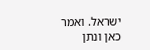ישראל. ואמר כאן ונתן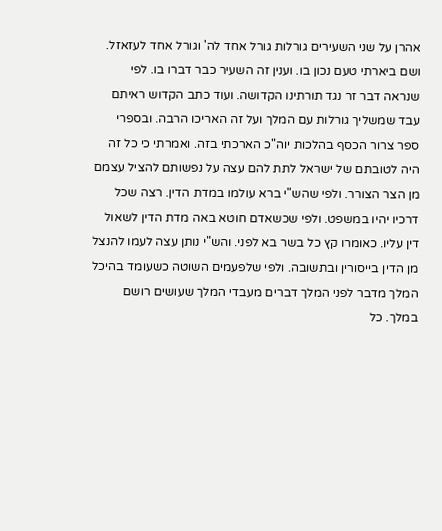אהרן על שני השעירים גורלות גורל אחד לה' וגורל אחד לעזאזל. ושם ביארתי טעם נכון בו. וענין זה השעיר כבר דברו בו. לפי שנראה דבר זר נגד תורתינו הקדושה. ועוד כתב הקדוש ראיתם עבד שמשליך גורלות עם המלך ועל זה האריכו הרבה. ובספרי ספר צרור הכסף בהלכות יוה"כ הארכתי בזה. ואמרתי כי כל זה היה לטובתם של ישראל לתת להם עצה על נפשותם להציל עצמם מן הצר הצורר. ולפי שהש"י ברא עולמו במדת הדין. רצה שכל דרכיו יהיו במשפט. ולפי שכשאדם חוטא באה מדת הדין לשאול דין עליו. כאומרו קץ כל בשר בא לפני. והש"י נותן עצה לעמו להנצל מן הדין בייסורין ובתשובה. ולפי שלפעמים השוטה כשעומד בהיכל המלך מדבר לפני המלך דברים מעבדי המלך שעושים רושם במלך. כל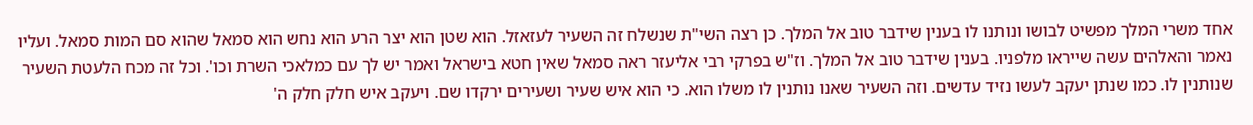אחד משרי המלך מפשיט לבושו ונותנו לו בענין שידבר טוב אל המלך. כן רצה השי"ת שנשלח זה השעיר לעזאזל. הוא שטן הוא יצר הרע הוא נחש הוא סמאל שהוא סם המות סמאל. ועליו נאמר והאלהים עשה שייראו מלפניו. בענין שידבר טוב אל המלך. וז"ש בפרקי רבי אליעזר ראה סמאל שאין חטא בישראל ואמר יש לך עם כמלאכי השרת וכו'. וכל זה מכח הלעטת השעיר שנותנין לו. כמו שנתן יעקב לעשו נזיד עדשים. וזה השעיר שאנו נותנין לו משלו הוא. כי הוא איש שעיר ושעירים ירקדו שם. ויעקב איש חלק חלק ה'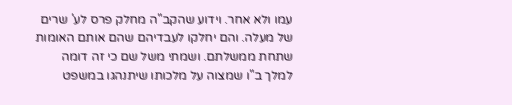עמו ולא אחר. וידוע שהקב"ה מחלק פרס לע' שרים של מעלה. והם יחלקו לעבדיהם שהם אותם האומות שתחת ממשלתם. ושמתי משל שם כי זה דומה למלך ב"ו שמצוה על מלכותו שיתנהגו במשפט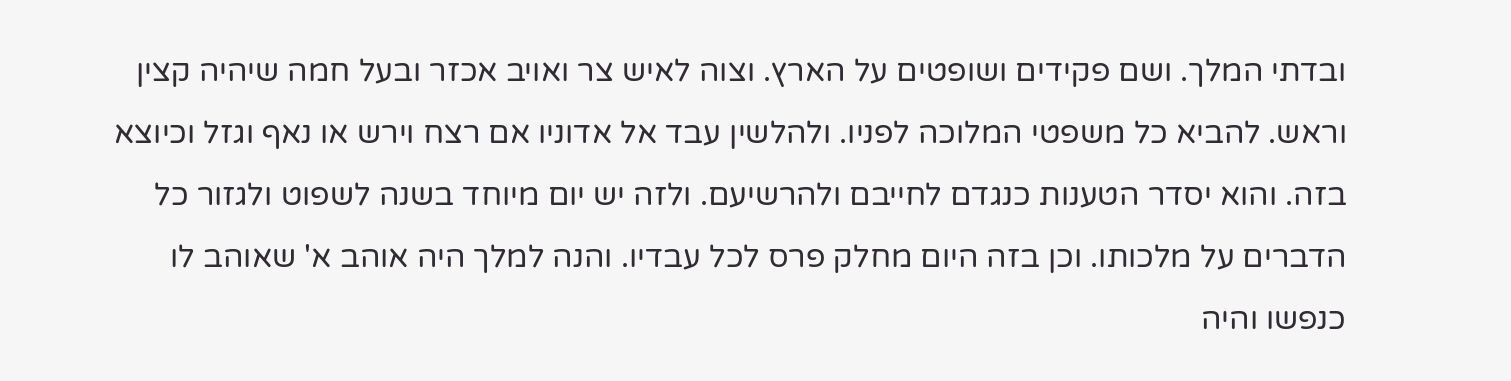ובדתי המלך. ושם פקידים ושופטים על הארץ. וצוה לאיש צר ואויב אכזר ובעל חמה שיהיה קצין וראש. להביא כל משפטי המלוכה לפניו. ולהלשין עבד אל אדוניו אם רצח וירש או נאף וגזל וכיוצא בזה. והוא יסדר הטענות כנגדם לחייבם ולהרשיעם. ולזה יש יום מיוחד בשנה לשפוט ולגזור כל הדברים על מלכותו. וכן בזה היום מחלק פרס לכל עבדיו. והנה למלך היה אוהב א' שאוהב לו כנפשו והיה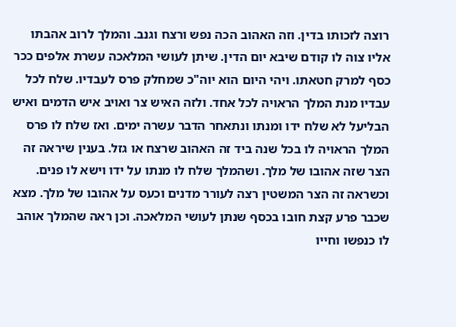רוצה לזכותו בדין. וזה האהוב הכה נפש ורצח וגנב. והמלך לרוב אהבתו אליו צוה לו קודם שיבא יום הדין. שיתן לעושי המלאכה עשרת אלפים ככר כסף למרק חטאתו. ויהי היום הוא יוה"כ שמחלק פרס לעבדיו. שלח לכל עבדיו מנת המלך הראויה לכל אחד. ולזה האיש צר ואויב איש הדמים ואיש הבליעל לא שלח ידו ומנתו ונתאחר הדבר עשרה ימים. ואז שלח לו פרס המלך הראויה לו בכל שנה ביד זה האהוב שרצח או גזל. בענין שיראה זה הצר שזה אהובו של מלך. ושהמלך שלח לו מנתו על ידו וישא לו פנים. וכשראה זה הצר המשטין רצה לעורר מדנים וכעס על אהובו של מלך. מצא שכבר פרע קצת חובו בכסף שנתן לעושי המלאכה. וכן ראה שהמלך אוהב לו כנפשו וחייו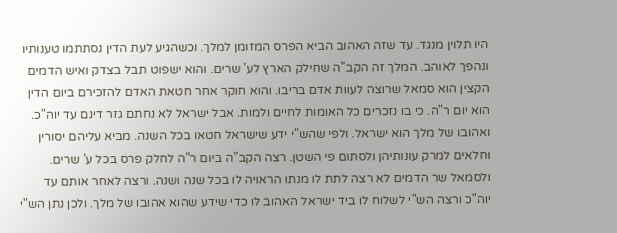היו תלוין מנגד. עד שזה האהוב הביא הפרס המזומן למלך. וכשהגיע לעת הדין נסתתמו טענותיו ונהפך לאוהב. המלך זה הקב"ה שחילק הארץ לע' שרים. והוא ישפוט תבל בצדק ואיש הדמים הקצין הוא סמאל שרוצה לעוות אדם בריבו. והוא חוקר אחר חטאת האדם להזכירם ביום הדין הוא יום ר"ה. כי בו נזכרים כל האומות לחיים ולמות. אבל ישראל לא נחתם גזר דינם עד יוה"כ. ואהובו של מלך הוא ישראל. ולפי שהש"י ידע שישראל חטאו בכל השנה. מביא עליהם יסורין וחלאים למרק עונותיהן ולסתום פי השטן. רצה הקב"ה ביום ר"ה לחלק פרס בכל ע' שרים. ולסמאל שר הדמים לא רצה לתת לו מנתו הראויה לו בכל שנה ושנה. ורצה לאחר אותם עד יוה"כ ורצה הש"י לשלוח לו ביד ישראל האהוב לו כדי שידע שהוא אהובו של מלך. ולכן נתן הש"י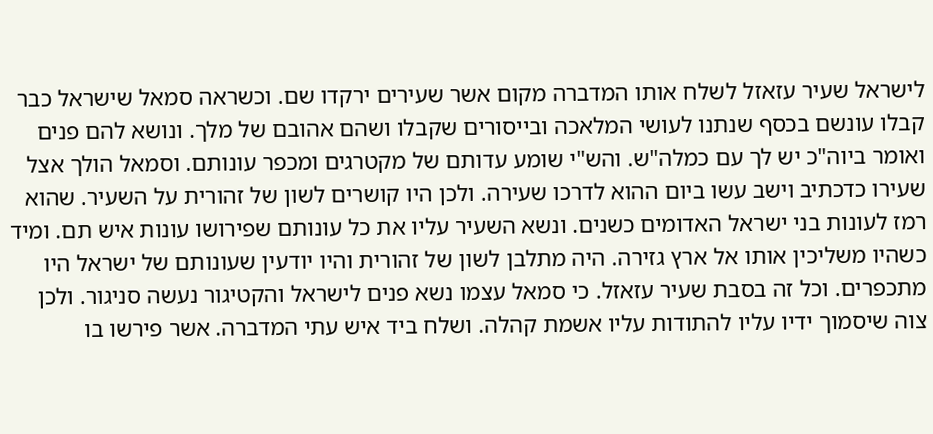לישראל שעיר עזאזל לשלח אותו המדברה מקום אשר שעירים ירקדו שם. וכשראה סמאל שישראל כבר קבלו עונשם בכסף שנתנו לעושי המלאכה ובייסורים שקבלו ושהם אהובם של מלך. ונושא להם פנים ואומר ביוה"כ יש לך עם כמלה"ש. והש"י שומע עדותם של מקטרגים ומכפר עונותם. וסמאל הולך אצל שעירו כדכתיב וישב עשו ביום ההוא לדרכו שעירה. ולכן היו קושרים לשון של זהורית על השעיר. שהוא רמז לעונות בני ישראל האדומים כשנים. ונשא השעיר עליו את כל עונותם שפירושו עונות איש תם. ומיד כשהיו משליכין אותו אל ארץ גזירה. היה מתלבן לשון של זהורית והיו יודעין שעונותם של ישראל היו מתכפרים. וכל זה בסבת שעיר עזאזל. כי סמאל עצמו נשא פנים לישראל והקטיגור נעשה סניגור. ולכן צוה שיסמוך ידיו עליו להתודות עליו אשמת קהלה. ושלח ביד איש עתי המדברה. אשר פירשו בו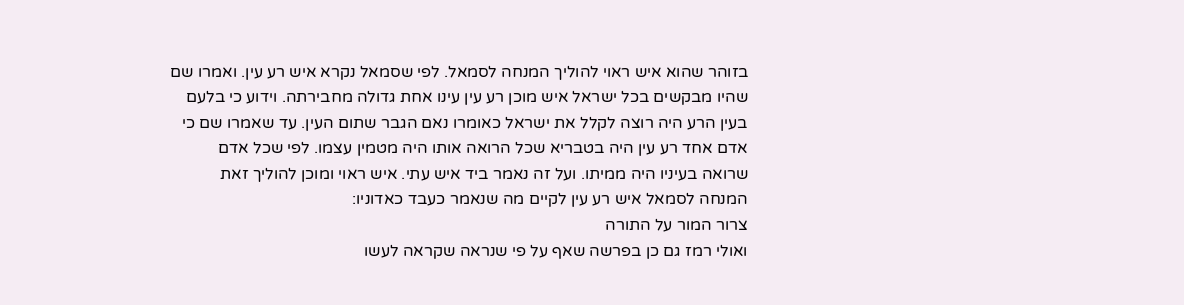בזוהר שהוא איש ראוי להוליך המנחה לסמאל. לפי שסמאל נקרא איש רע עין. ואמרו שם שהיו מבקשים בכל ישראל איש מוכן רע עין עינו אחת גדולה מחבירתה. וידוע כי בלעם בעין הרע היה רוצה לקלל את ישראל כאומרו נאם הגבר שתום העין. עד שאמרו שם כי אדם אחד רע עין היה בטבריא שכל הרואה אותו היה מטמין עצמו. לפי שכל אדם שרואה בעיניו היה ממיתו. ועל זה נאמר ביד איש עתי. איש ראוי ומוכן להוליך זאת המנחה לסמאל איש רע עין לקיים מה שנאמר כעבד כאדוניו:
צרור המור על התורה
ואולי רמז גם כן בפרשה שאף על פי שנראה שקראה לעשו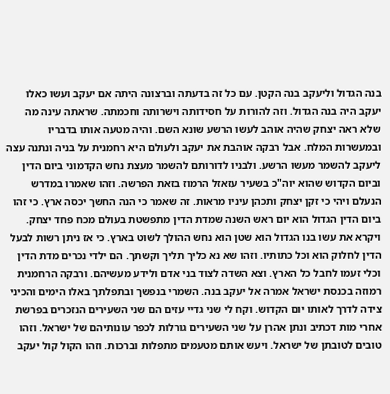בנה הגדול וליעקב בנה הקטן. עם כל זה בדעתה וברצונה היתה אם יעקב ועשו כאלו יעקב היה בנה הגדול. וזה להורות על חסידותה וישרותה וחכמתה. שראתה עינה מה שלא ראה יצחק שהיה אוהב לעשו הרשע שונא השם. והיה מטעה אותו בדבריו ובמעשרות המלח. אבל רבקה אוהבת את יעקב ולעולם היא רחמנית על בניה ונתנה עצה ליעקב להשמר מעשו הרשע. ולבניו לדורותם להשמר מעצת נחש הקדמוני ביום הדין וביום הקדוש שהוא יוה"כ בשעיר עזאזל הרמוז בזאת הפרשה. וזהו שאמרו במדרש הנעלם ויהי כי זקן יצחק ותכהן עיניו מראות. זה שאמר כי הנה החשך יכסה ארץ. כי זהו ביום הדין הגדול הוא יום ראש השנה שמדת הדין מתפשטת בעולם מכח פחד יצחק. ויקרא את עשו בנו הגדול הוא שטן הוא נחש ההולך לשוט בארץ. כי אז ניתן רשות לבעל הדין לחלוק הוא וכל כתותיו. וזהו שא נא כליך תליך וקשתך. הם ילדי נכרים מדת הדין וכלי זעמו לחבל כל הארץ. וצא השדה לצוד בני אדם ולידע מעשיהם. ורבקה הרחמנית רמוזה בכנסת ישראל אמרה אל יעקב בנה. השמרי בנפשך ובתפלתך באלו הימים והכיני צידה לדרך לאותו יום הקדוש. וקח לי שני גדיי עזים הם שני השעירים הנזכרים בפרשת אחרי מות דכתיב ונתן אהרן על שני השעירים גורלות לכפר עונותיהם של ישראל. וזהו טובים לטובתן של ישראל. ויעש אותם מטעמים מתפלות וברכות. וזהו הקול קול יעקב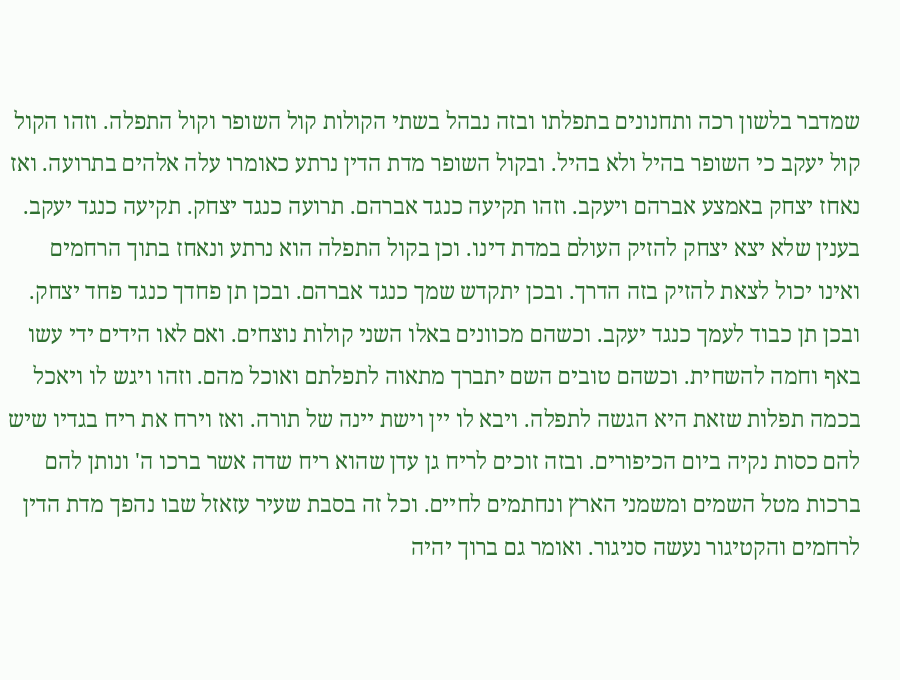שמדבר בלשון רכה ותחנונים בתפלתו ובזה נבהל בשתי הקולות קול השופר וקול התפלה. וזהו הקול קול יעקב כי השופר בהיל ולא בהיל. ובקול השופר מדת הדין נרתע כאומרו עלה אלהים בתרועה. ואז נאחז יצחק באמצע אברהם ויעקב. וזהו תקיעה כנגד אברהם. תרועה כנגד יצחק. תקיעה כנגד יעקב. בענין שלא יצא יצחק להזיק העולם במדת דינו. וכן בקול התפלה הוא נרתע ונאחז בתוך הרחמים ואינו יכול לצאת להזיק בזה הדרך. ובכן יתקדש שמך כנגד אברהם. ובכן תן פחדך כנגד פחד יצחק. ובכן תן כבוד לעמך כנגד יעקב. וכשהם מכוונים באלו השני קולות נוצחים. ואם לאו הידים ידי עשו באף וחמה להשחית. וכשהם טובים השם יתברך מתאוה לתפלתם ואוכל מהם. וזהו ויגש לו ויאכל בכמה תפלות שזאת היא הגשה לתפלה. ויבא לו יין וישת יינה של תורה. ואז וירח את ריח בגדיו שיש להם כסות נקיה ביום הכיפורים. ובזה זוכים לריח גן עדן שהוא ריח שדה אשר ברכו ה' ונותן להם ברכות מטל השמים ומשמני הארץ ונחתמים לחיים. וכל זה בסבת שעיר עזאזל שבו נהפך מדת הדין לרחמים והקטיגור נעשה סניגור. ואומר גם ברוך יהיה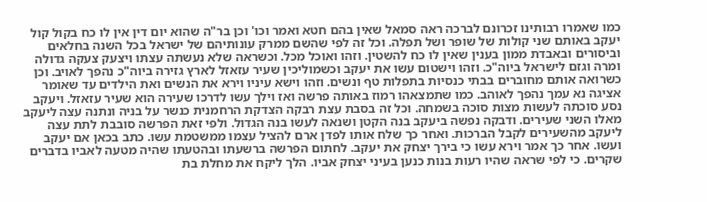כמו שאמרו רבותינו זכרונם לברכה ראה סמאל שאין בהם חטא ואמר וכו' וכן בר"ה שהוא יום דין אין לו כח בקול קול יעקב באותם שני קולות של שופר ושל תפלה. וכל זה לפי שהשם ממרק עונותיהם של ישראל בכל השנה בחלאים וביסורים ובאבדת ממון בענין שאין לו כח להשטין. וזהו ואוכל מכל. וכשראה שלא נעשתה עצתו ויצעק צעקה גדולה ומרה וגזם לישראל ביוה"כ. וזהו וישטום עשו את יעקב וכשמוליכין שעיר עזאזל לארץ גזירה ביוה"כ נהפך לאויב. וכן כשרואה אותם מחוברים בבתי כנסיות בתפלות טף ונשים. וזהו וישא עיניו וירא את הנשים ואת הילדים עד שאומר אציגה נא עמך נהפך לאוהב. כמו שתמצאהו רמוז באותה פרשה ואז וילך עשו לדרכו שעירה הוא שעיר עזאזל. ויעקב נסע סוכתה לעשות מצות סוכה בשמחה. וכל זה בסבת עצת רבקה הצדקת הרחמנית כנשר על בניה ונתנה עצה ליעקב מאלו השני שעירים. ודבקה נפשה ביעקב בנה הקטן ושנאה לעשו בנה הגדול. ולפי זאת הפרשה סובבת לתת עצה ליעקב מהשעירים לקבל הברכות. ואחר כך שלח אותו לפדן ארם להציל עצמו ממשטמת עשו. כתב בכאן אם יעקב ועשו. אחר כך אמר וירא עשו כי בירך יצחק את יעקב. לחתום הפרשה ברשעתו ובהטעתו שהיה מטעה לאביו בדברים שקרים. כי לפי שראה שהיו רעות בנות כנען בעיני יצחק אביו. הלך ליקח את מחלת בת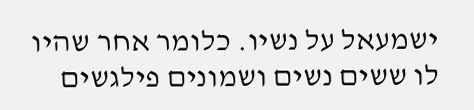ישמעאל על נשיו. כלומר אחר שהיו לו ששים נשים ושמונים פילגשים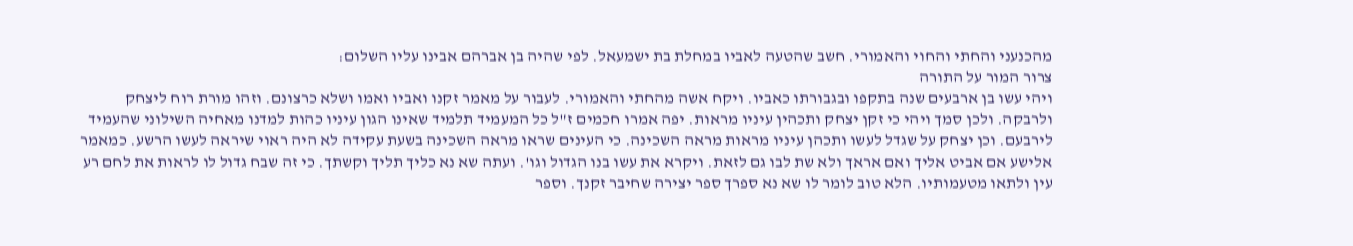מהכנעני והחתי והחוי והאמורי. חשב שהטעה לאביו במחלת בת ישמעאל. לפי שהיה בן אברהם אבינו עליו השלום:
צרור המור על התורה
ויהי עשו בן ארבעים שנה בתקפו ובגבורתו כאביו. ויקח אשה מהחתי והאמורי. לעבור על מאמר זקנו ואביו ואמו ושלא כרצונם. וזהו מורת רוח ליצחק ולרבקה. ולכן סמך ויהי כי זקן יצחק ותכהין עיניו מראות. יפה אמרו חכמים ז"ל כל המעמיד תלמיד שאינו הגון עיניו כהות למדנו מאחיה השילוני שהעמיד לירבעם. וכן יצחק על שגדל לעשו ותכהן עיניו מראות מראה השכינה. כי העינים שראו מראה השכינה בשעת עקידה לא היה ראוי שיראה לעשו הרשע. כמאמר אלישע אם אביט אליך ואם אראך ולא שת לבו גם לזאת. ויקרא את עשו בנו הגדול וגו'. ועתה שא נא כליך תליך וקשתך. כי זה שבח גדול לו לראות את לחם רע עין ולתאו מטעמותיו. הלא טוב לומר לו שא נא ספרך ספר יצירה שחיבר זקנך. וספר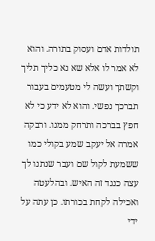תולדות אדם ועסוק בתורה. והוא לא אמר לו אלא שא נא כליך תליך וקשתך ועשה לי מטעמים בעבור תברכך נפשי. והוא לא ידע כי לא חפץ בברכה ותרחק ממנו. ורבקה אמרה אל יעקב שמע בקולי כמו ששמעת לקול שם ועבר שנתנו לך עצה כנגד זה האיש. ובהלעטה ואכילה לקחת בכורתו. כן עתה על ידי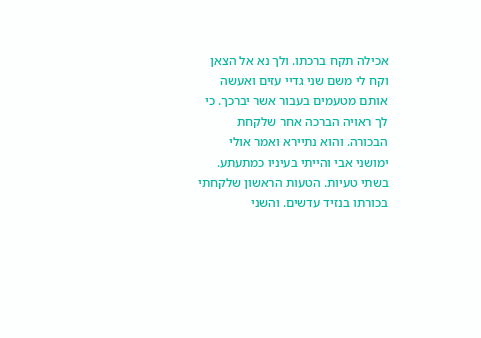אכילה תקח ברכתו. ולך נא אל הצאן וקח לי משם שני גדיי עזים ואעשה אותם מטעמים בעבור אשר יברכך. כי לך ראויה הברכה אחר שלקחת הבכורה. והוא נתיירא ואמר אולי ימושני אבי והייתי בעיניו כמתעתע. בשתי טעיות. הטעות הראשון שלקחתי בכורתו בנזיד עדשים. והשני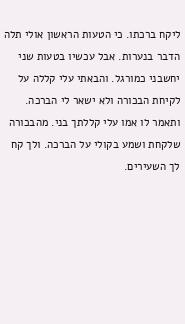ליקח ברכתו. כי הטעות הראשון אולי תלה הדבר בנערות. אבל עכשיו בטעות שני יחשבני כמורגל. והבאתי עלי קללה על לקיחת הבכורה ולא ישאר לי הברכה. ותאמר לו אמו עלי קללתך בני. מהבכורה שלקחת ושמע בקולי על הברכה. ולך קח לך השעירים.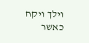וילך ויקח כאשר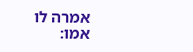אמרה לו אמו: